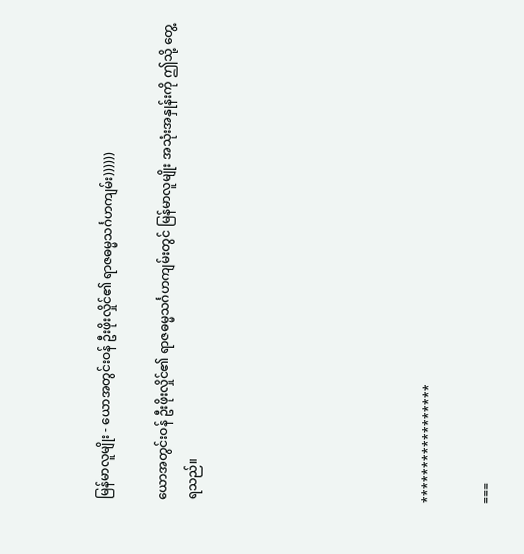မြန်မာလူမျိုး - ယောအတွင်းဝန် ဦးဖိုးလှိုင်၏ ရာဇဓမ္မသင်္ဂဟကျမ်း))))))

ယောအတွင်းဝန် ဦးဖိုးလှိုင်၏ ရာဇဓမ္မသင်္ဂဟကျမ်းတွင် မြန်မာလူမျိုး အသုံးအနှုန်းကို ဤသို့ တွေ့ရသည်။







*****************

===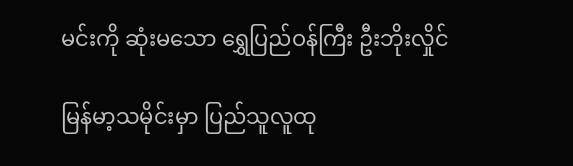မင်းကို ဆုံးမသော ရွှေပြည်ဝန်ကြီး ဦးဘိုးလှိုင်

မြန်မာ့သမိုင်းမှာ ပြည်သူလူထု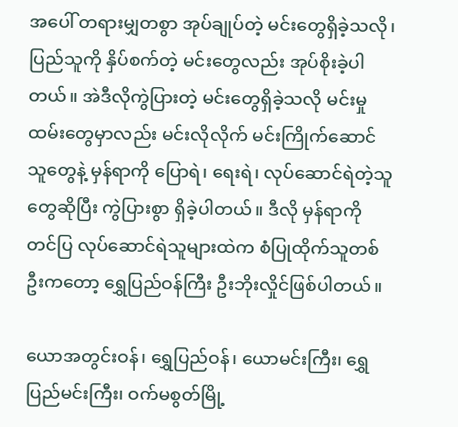အပေါ် တရားမျှတစွာ အုပ်ချုပ်တဲ့ မင်းတွေရှိခဲ့သလို၊ ပြည်သူကို နှိပ်စက်တဲ့ မင်းတွေလည်း အုပ်စိုးခဲ့ပါတယ်။ အဲဒီလိုကွဲပြားတဲ့ မင်းတွေရှိခဲ့သလို မင်းမှုထမ်းတွေမှာလည်း မင်းလိုလိုက် မင်းကြိုက်ဆောင်သူတွေနဲ့ မှန်ရာကို ပြောရဲ၊ ရေးရဲ၊ လုပ်ဆောင်ရဲတဲ့သူတွေဆိုပြီး ကွဲပြားစွာ ရှိခဲ့ပါတယ်။ ဒီလို မှန်ရာကို တင်ပြ လုပ်ဆောင်ရဲသူများထဲက စံပြုထိုက်သူတစ်ဦးကတော့ ရွှေပြည်ဝန်ကြီး ဦးဘိုးလှိုင်ဖြစ်ပါတယ်။

ယောအတွင်းဝန်၊ ရွှေပြည်ဝန်၊ ယောမင်းကြီး၊ ရွှေပြည်မင်းကြီး၊ ဝက်မစွတ်မြို့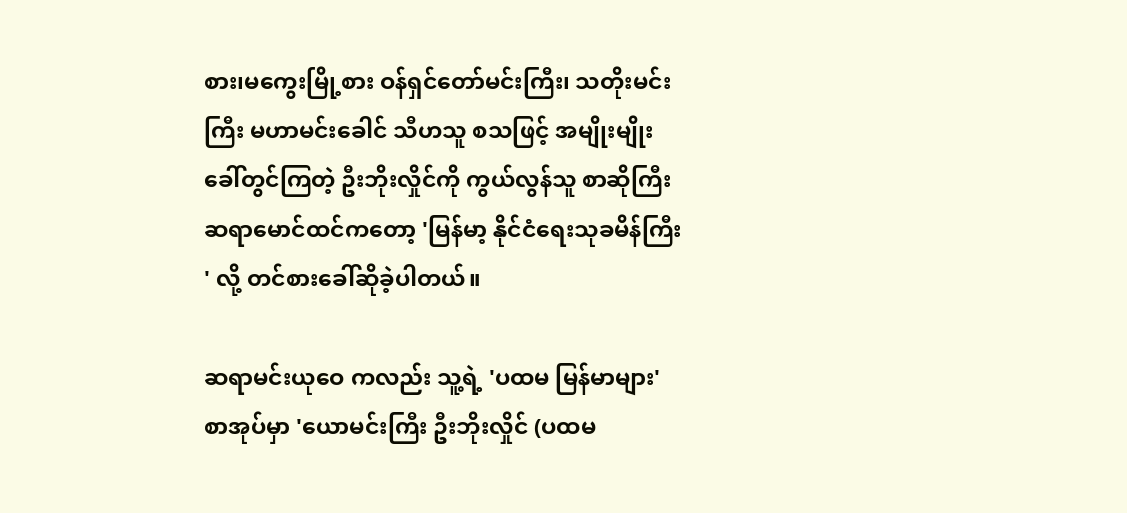စား၊မကွေးမြို့စား ဝန်ရှင်တော်မင်းကြီး၊ သတိုးမင်းကြီး မဟာမင်းခေါင် သီဟသူ စသဖြင့် အမျိုးမျိုး ခေါ်တွင်ကြတဲ့ ဦးဘိုးလှိုင်ကို ကွယ်လွန်သူ စာဆိုကြီး ဆရာမောင်ထင်ကတော့ 'မြန်မာ့ နိုင်ငံရေးသုခမိန်ကြီး' လို့ တင်စားခေါ်ဆိုခဲ့ပါတယ်။

ဆရာမင်းယုဝေ ကလည်း သူ့ရဲ့ 'ပထမ မြန်မာများ' စာအုပ်မှာ 'ယောမင်းကြီး ဦးဘိုးလှိုင် (ပထမ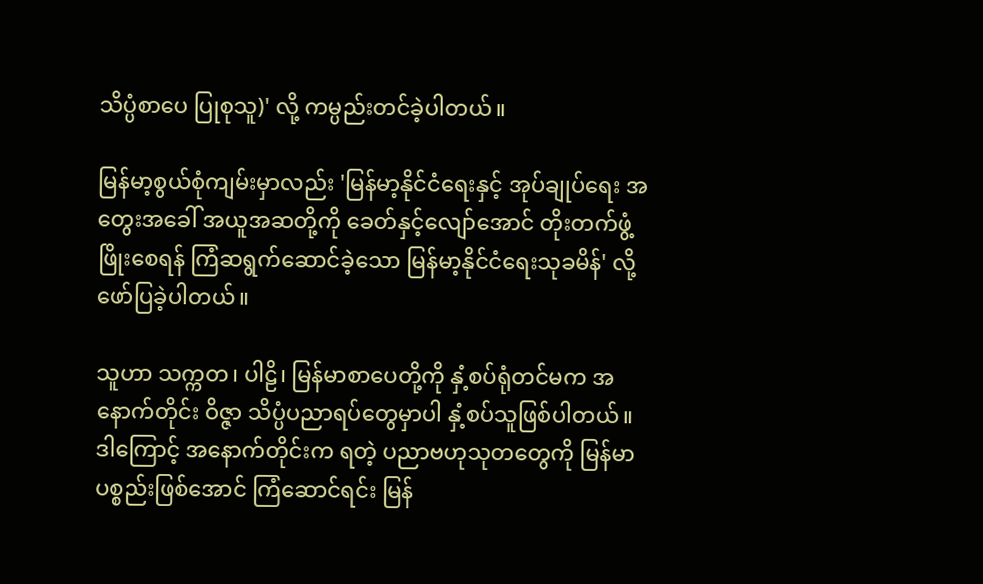သိပ္ပံစာပေ ပြုစုသူ)' လို့ ကမ္ပည်းတင်ခဲ့ပါတယ်။

မြန်မာ့စွယ်စုံကျမ်းမှာလည်း 'မြန်မာ့နိုင်ငံရေးနှင့် အုပ်ချုပ်ရေး အတွေးအခေါ် အယူအဆတို့ကို ခေတ်နှင့်လျော်အောင် တိုးတက်ဖွံ့ဖြိုးစေရန် ကြံဆရွက်ဆောင်ခဲ့သော မြန်မာ့နိုင်ငံရေးသုခမိန်' လို့ ဖော်ပြခဲ့ပါတယ်။

သူဟာ သက္ကတ၊ ပါဠိ၊ မြန်မာစာပေတို့ကို နှံ့စပ်ရုံတင်မက အနောက်တိုင်း ဝိဇ္ဇာ သိပ္ပံပညာရပ်တွေမှာပါ နှံ့စပ်သူဖြစ်ပါတယ်။ ဒါကြောင့် အနောက်တိုင်းက ရတဲ့ ပညာဗဟုသုတတွေကို မြန်မာပစ္စည်းဖြစ်အောင် ကြံဆောင်ရင်း မြန်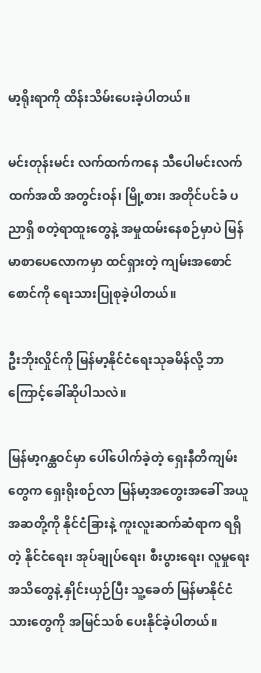မာ့ရိုးရာကို ထိန်းသိမ်းပေးခဲ့ပါတယ်။

မင်းတုန်းမင်း လက်ထက်ကနေ သီပေါမင်းလက်ထက်အထိ အတွင်းဝန်၊ မြို့စား၊ အတိုင်ပင်ခံ ပညာရှိ စတဲ့ရာထူးတွေနဲ့ အမှုထမ်းနေစဉ်မှာပဲ မြန်မာစာပေလောကမှာ ထင်ရှားတဲ့ ကျမ်းအစောင်စောင်ကို ရေးသားပြုစုခဲ့ပါတယ်။

ဦးဘိုးလှိုင်ကို မြန်မာ့နိုင်ငံရေးသုခမိန်လို့ ဘာကြောင့်ခေါ်ဆိုပါသလဲ။

မြန်မာ့ဂန္ထဝင်မှာ ပေါ်ပေါက်ခဲ့တဲ့ ရှေးနီတိကျမ်းတွေက ရှေးရိုးစဉ်လာ မြန်မာ့အတွေးအခေါ် အယူအဆတို့ကို နိုင်ငံခြားနဲ့ ကူးလူးဆက်ဆံရာက ရရှိတဲ့ နိုင်ငံရေး၊ အုပ်ချုပ်ရေး၊ စီးပွားရေး၊ လူမှုရေးအသိတွေနဲ့ နှိုင်းယှဉ်ပြီး သူ့ခေတ် မြန်မာနိုင်ငံသားတွေကို အမြင်သစ် ပေးနိုင်ခဲ့ပါတယ်။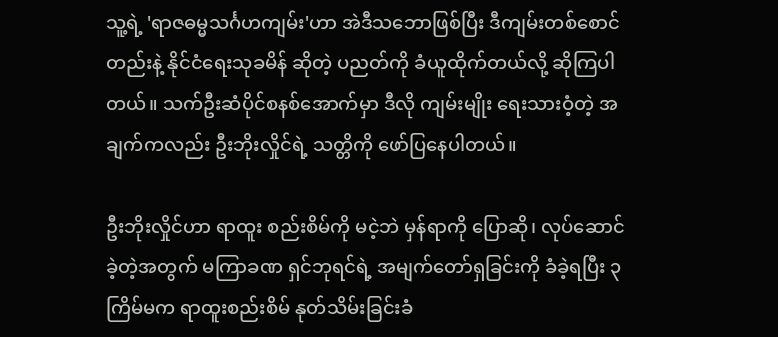သူ့ရဲ့ 'ရာဇဓမ္မသင်္ဂဟကျမ်း'ဟာ အဲဒီသဘောဖြစ်ပြီး ဒီကျမ်းတစ်စောင်တည်းနဲ့ နိုင်ငံရေးသုခမိန် ဆိုတဲ့ ပညတ်ကို ခံယူထိုက်တယ်လို့ ဆိုကြပါတယ်။ သက်ဦးဆံပိုင်စနစ်အောက်မှာ ဒီလို ကျမ်းမျိုး ရေးသားဝံ့တဲ့ အချက်ကလည်း ဦးဘိုးလှိုင်ရဲ့ သတ္တိကို ဖော်ပြနေပါတယ်။

ဦးဘိုးလှိုင်ဟာ ရာထူး စည်းစိမ်ကို မငဲ့ဘဲ မှန်ရာကို ပြောဆို၊ လုပ်ဆောင်ခဲ့တဲ့အတွက် မကြာခဏ ရှင်ဘုရင်ရဲ့ အမျက်တော်ရှခြင်းကို ခံခဲ့ရပြီး ၃ ကြိမ်မက ရာထူးစည်းစိမ် နုတ်သိမ်းခြင်းခံ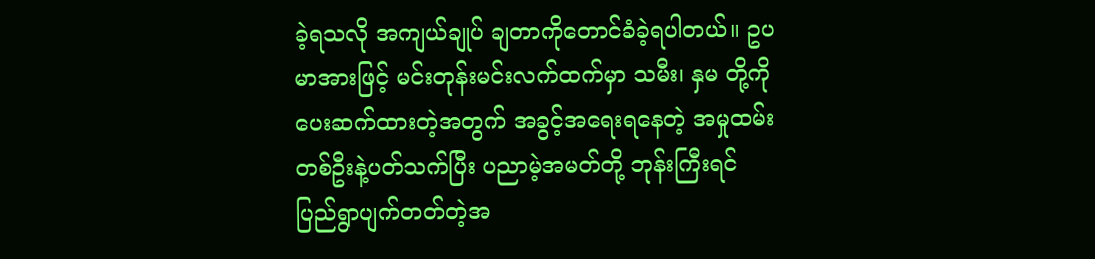ခဲ့ရသလို အကျယ်ချုပ် ချတာကိုတောင်ခံခဲ့ရပါတယ်။ ဥပမာအားဖြင့် မင်းတုန်းမင်းလက်ထက်မှာ သမီး၊ နှမ တို့ကို ပေးဆက်ထားတဲ့အတွက် အခွင့်အရေးရနေတဲ့ အမှုထမ်းတစ်ဦးနဲ့ပတ်သက်ပြီး ပညာမဲ့အမတ်တို့ ဘုန်းကြီးရင် ပြည်ရွာပျက်တတ်တဲ့အ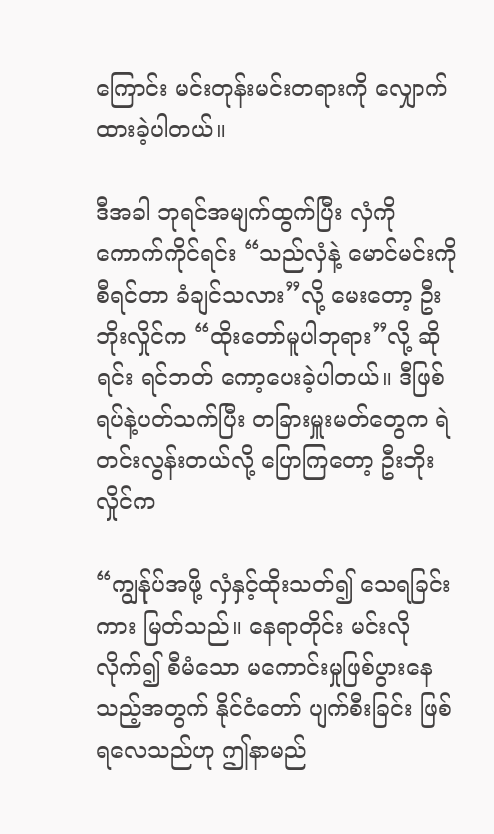ကြောင်း မင်းတုန်းမင်းတရားကို လျှောက်ထားခဲ့ပါတယ်။

ဒီအခါ ဘုရင်အမျက်ထွက်ပြီး လှံကိုကောက်ကိုင်ရင်း “သည်လှံနဲ့ မောင်မင်းကို စီရင်တာ ခံချင်သလား”လို့ မေးတော့ ဦးဘိုးလှိုင်က “ထိုးတော်မူပါဘုရား”လို့ ဆိုရင်း ရင်ဘတ် ကော့ပေးခဲ့ပါတယ်။ ဒီဖြစ်ရပ်နဲ့ပတ်သက်ပြီး တခြားမှူးမတ်တွေက ရဲတင်းလွန်းတယ်လို့ ပြောကြတော့ ဦးဘိုးလှိုင်က

“ကျွန်ုပ်အဖို့ လှံနှင့်ထိုးသတ်၍ သေရခြင်းကား မြတ်သည်။ နေရာတိုင်း မင်းလိုလိုက်၍ စီမံသော မကောင်းမှုဖြစ်ပွားနေသည့်အတွက် နိုင်ငံတော် ပျက်စီးခြင်း ဖြစ်ရလေသည်ဟု ဤနာမည်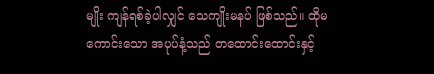မျိုး ကျန်ရစ်ခဲ့ပါလျှင် သေကျိုးမနပ် ဖြစ်သည်။ ထိုမကောင်းသော အပုပ်နံ့သည် တထောင်းထောင်းနှင့်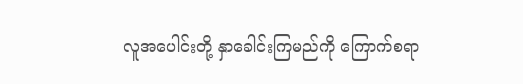လူအပေါင်းတို့ နှာခေါင်းကြမည်ကို ကြောက်စရာ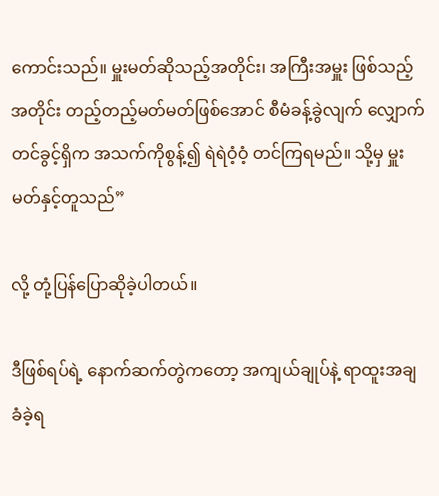ကောင်းသည်။ မှူးမတ်ဆိုသည့်အတိုင်း၊ အကြီးအမှူး ဖြစ်သည့်အတိုင်း တည့်တည့်မတ်မတ်ဖြစ်အောင် စီမံခန့်ခွဲလျက် လျှောက်တင်ခွင့်ရှိက အသက်ကိုစွန့်၍ ရဲရဲဝံ့ဝံ့ တင်ကြရမည်။ သို့မှ မှူးမတ်နှင့်တူသည်”

လို့ တုံ့ပြန်ပြောဆိုခဲ့ပါတယ်။

ဒီဖြစ်ရပ်ရဲ့ နောက်ဆက်တွဲကတော့ အကျယ်ချုပ်နဲ့ ရာထူးအချခံခဲ့ရ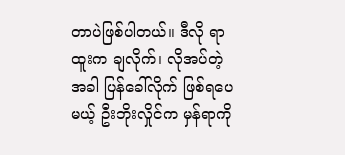တာပဲဖြစ်ပါတယ်။ ဒီလို ရာထူးက ချလိုက်၊ လိုအပ်တဲ့အခါ ပြန်ခေါ်လိုက် ဖြစ်ရပေမယ့် ဦးဘိုးလှိုင်က မှန်ရာကို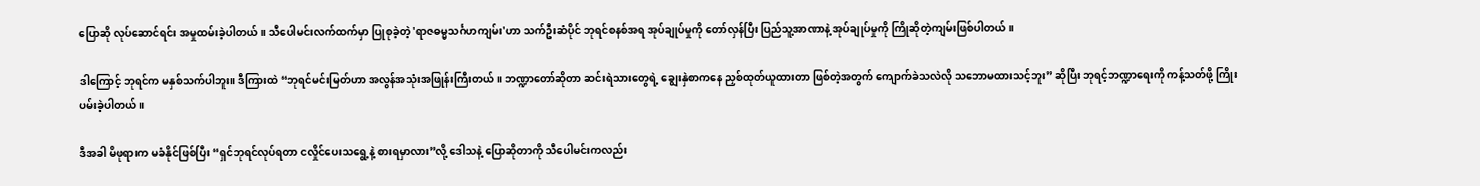ပြောဆို လုပ်ဆောင်ရင်း အမှုထမ်းခဲ့ပါတယ်။ သီပေါမင်းလက်ထက်မှာ ပြုစုခဲ့တဲ့ 'ရာဇဓမ္မသင်္ဂဟကျမ်း'ဟာ သက်ဦးဆံပိုင် ဘုရင်စနစ်အရ အုပ်ချုပ်မှုကို တော်လှန်ပြီး ပြည်သူ့အာဏာနဲ့ အုပ်ချုပ်မှုကို ကြိုဆိုတဲ့ကျမ်းဖြစ်ပါတယ်။

ဒါကြောင့် ဘုရင်က မနှစ်သက်ပါဘူး။ ဒီကြားထဲ “ဘုရင်မင်းမြတ်ဟာ အလွန်အသုံးအဖြုန်းကြီးတယ်။ ဘဏ္ဍာတော်ဆိုတာ ဆင်းရဲသားတွေရဲ့ ချွေးနှဲစာကနေ ညှစ်ထုတ်ယူထားတာ ဖြစ်တဲ့အတွက် ကျောက်ခဲသလဲလို သဘောမထားသင့်ဘူး” ဆိုပြီး ဘုရင့်ဘဏ္ဍာရေးကို ကန့်သတ်ဖို့ ကြိုးပမ်းခဲ့ပါတယ်။

ဒီအခါ မိဖုရားက မခံနိုင်ဖြစ်ပြီး “ရှင်ဘုရင်လုပ်ရတာ ငလှိုင်ပေးသရွေ့နဲ့ စားရမှာလား”လို့ ဒေါသနဲ့ ပြောဆိုတာကို သီပေါမင်းကလည်း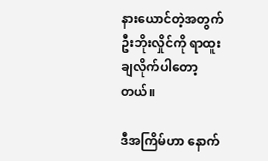နားယောင်တဲ့အတွက် ဦးဘိုးလှိုင်ကို ရာထူးချလိုက်ပါတော့တယ်။

ဒီအကြိမ်ဟာ နောက်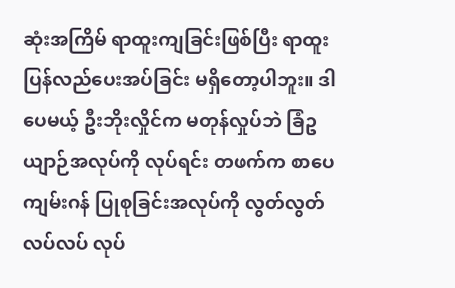ဆုံးအကြိမ် ရာထူးကျခြင်းဖြစ်ပြီး ရာထူးပြန်လည်ပေးအပ်ခြင်း မရှိတော့ပါဘူး။ ဒါပေမယ့် ဦးဘိုးလှိုင်က မတုန်လှုပ်ဘဲ ခြံဥယျာဉ်အလုပ်ကို လုပ်ရင်း တဖက်က စာပေကျမ်းဂန် ပြုစုခြင်းအလုပ်ကို လွတ်လွတ်လပ်လပ် လုပ်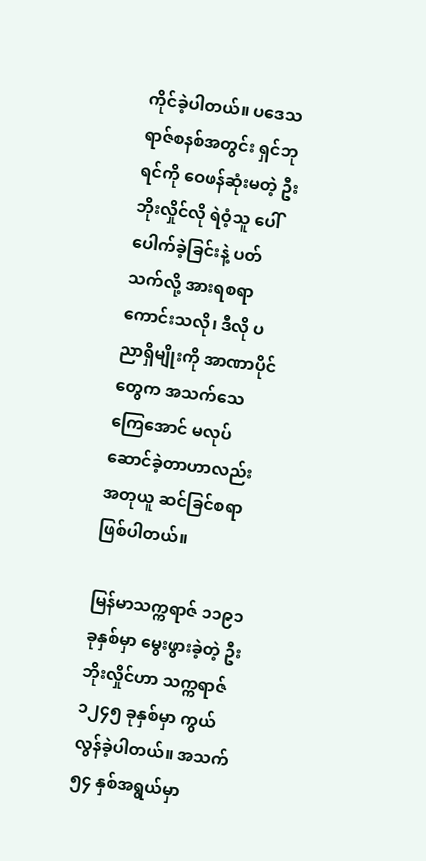ကိုင်ခဲ့ပါတယ်။ ပဒေသရာဇ်စနစ်အတွင်း ရှင်ဘုရင်ကို ဝေဖန်ဆုံးမတဲ့ ဦးဘိုးလှိုင်လို ရဲဝံ့သူ ပေါ်ပေါက်ခဲ့ခြင်းနဲ့ ပတ်သက်လို့ အားရစရာကောင်းသလို၊ ဒီလို ပညာရှိမျိုးကို အာဏာပိုင်တွေက အသက်သေကြေအောင် မလုပ်ဆောင်ခဲ့တာဟာလည်း အတုယူ ဆင်ခြင်စရာ ဖြစ်ပါတယ်။

မြန်မာသက္ကရာဇ် ၁၁၉၁ ခုနှစ်မှာ မွေးဖွားခဲ့တဲ့ ဦးဘိုးလှိုင်ဟာ သက္ကရာဇ် ၁၂၄၅ ခုနှစ်မှာ ကွယ်လွန်ခဲ့ပါတယ်။ အသက် ၅၄ နှစ်အရွယ်မှာ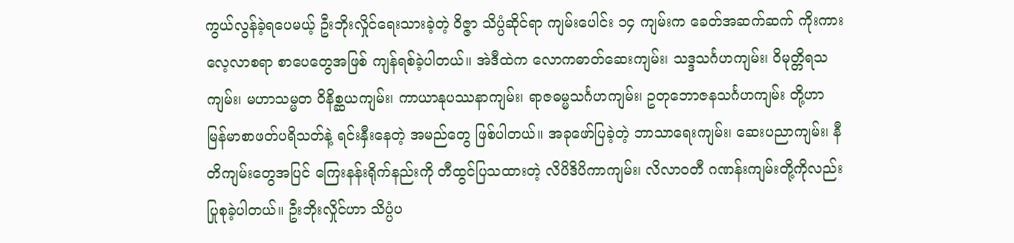ကွယ်လွန်ခဲ့ရပေမယ့် ဦးဘိုးလှိုင်ရေးသားခဲ့တဲ့ ဝိဇ္ဇာ သိပ္ပံဆိုင်ရာ ကျမ်းပေါင်း ၁၄ ကျမ်းက ခေတ်အဆက်ဆက် ကိုးကားလေ့လာစရာ စာပေတွေအဖြစ် ကျန်ရစ်ခဲ့ပါတယ်။ အဲဒီထဲက လောကဓာတ်ဆေးကျမ်း၊ သဒ္ဒသင်္ဂဟကျမ်း၊ ဝိမုတ္တိရသကျမ်း၊ မဟာသမ္မတ ဝိနိစ္ဆယကျမ်း၊ ကာယာနုပဿနာကျမ်း၊ ရာဇဓမ္မသင်္ဂဟကျမ်း၊ ဥတုဘောဇနသင်္ဂဟကျမ်း တို့ဟာ မြန်မာစာဖတ်ပရိသတ်နဲ့ ရင်းနှီးနေတဲ့ အမည်တွေ ဖြစ်ပါတယ်။ အခုဖော်ပြခဲ့တဲ့ ဘာသာရေးကျမ်း၊ ဆေးပညာကျမ်း၊ နီတိကျမ်းတွေအပြင် ကြေးနန်းရိုက်နည်းကို တီထွင်ပြသထားတဲ့ လိပိဒိပိကာကျမ်း၊ လိလာဝတီ ဂဏန်းကျမ်းတို့ကိုလည်း ပြုစုခဲ့ပါတယ်။ ဦးဘိုးလှိုင်ဟာ သိပ္ပံပ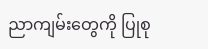ညာကျမ်းတွေကို ပြုစု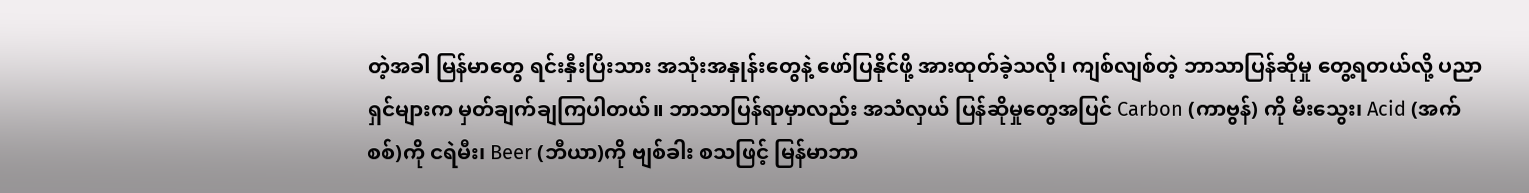တဲ့အခါ မြန်မာတွေ ရင်းနှီးပြီးသား အသုံးအနှုန်းတွေနဲ့ ဖော်ပြနိုင်ဖို့ အားထုတ်ခဲ့သလို၊ ကျစ်လျစ်တဲ့ ဘာသာပြန်ဆိုမှု တွေ့ရတယ်လို့ ပညာရှင်များက မှတ်ချက်ချကြပါတယ်။ ဘာသာပြန်ရာမှာလည်း အသံလှယ် ပြန်ဆိုမှုတွေအပြင် Carbon (ကာဗွန်) ကို မီးသွေး၊ Acid (အက်စစ်)ကို ငရဲမီး၊ Beer (ဘီယာ)ကို ဗျစ်ခါး စသဖြင့် မြန်မာဘာ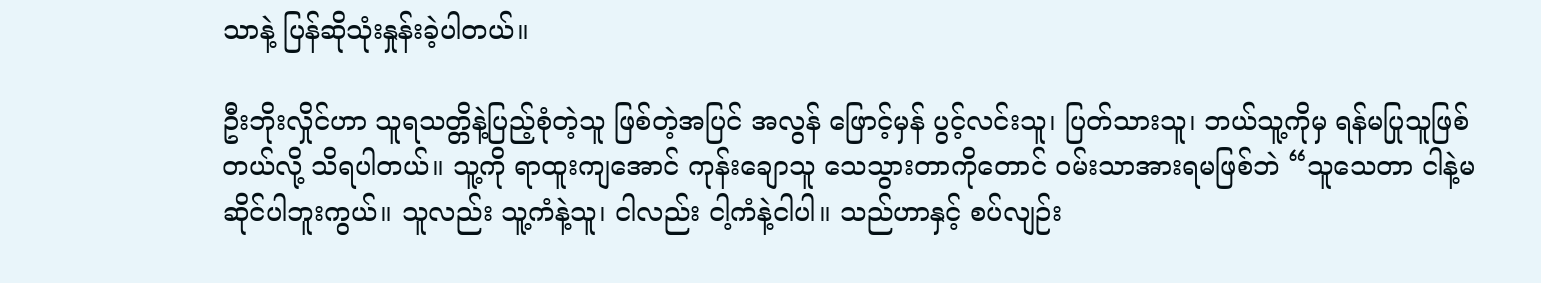သာနဲ့ ပြန်ဆိုသုံးနှုန်းခဲ့ပါတယ်။

ဦးဘိုးလှိုင်ဟာ သူရသတ္တိနဲ့ပြည့်စုံတဲ့သူ ဖြစ်တဲ့အပြင် အလွန် ဖြောင့်မှန် ပွင့်လင်းသူ၊ ပြတ်သားသူ၊ ဘယ်သူ့ကိုမှ ရန်မပြုသူဖြစ်တယ်လို့ သိရပါတယ်။ သူ့ကို ရာထူးကျအောင် ကုန်းချောသူ သေသွားတာကိုတောင် ဝမ်းသာအားရမဖြစ်ဘဲ “သူသေတာ ငါနဲ့မဆိုင်ပါဘူးကွယ်။ သူလည်း သူ့ကံနဲ့သူ၊ ငါလည်း ငါ့ကံနဲ့ငါပါ။ သည်ဟာနှင့် စပ်လျဉ်း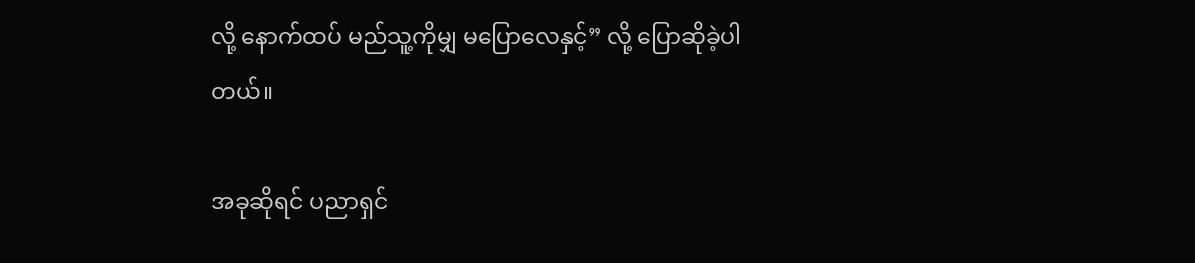လို့ နောက်ထပ် မည်သူ့ကိုမျှ မပြောလေနှင့်” လို့ ပြောဆိုခဲ့ပါတယ်။

အခုဆိုရင် ပညာရှင်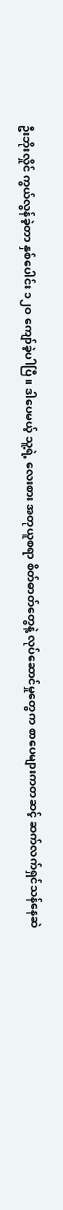ဦးဘိုးလှိုင် ကွယ်လွန်ခဲ့တာ နှစ်ပေါင်း ၁၂ဝ ကျော်ခဲ့ပါပြီ။ ဒါပေမယ့် သူ့ရဲ့ လေးစား အတုယူစရာ စိတ်ဓာတ်တွေနဲ့ လုပ်ဆောင်မှုတွေက စာပေများကတဆင့် ဆက်လက်ရှင်သန်နေဆဲ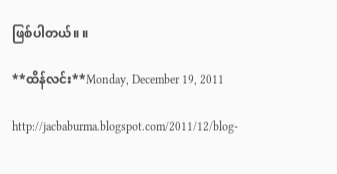ဖြစ်ပါတယ်။ ။

**ထိန်လင်း**Monday, December 19, 2011

http://jacbaburma.blogspot.com/2011/12/blog-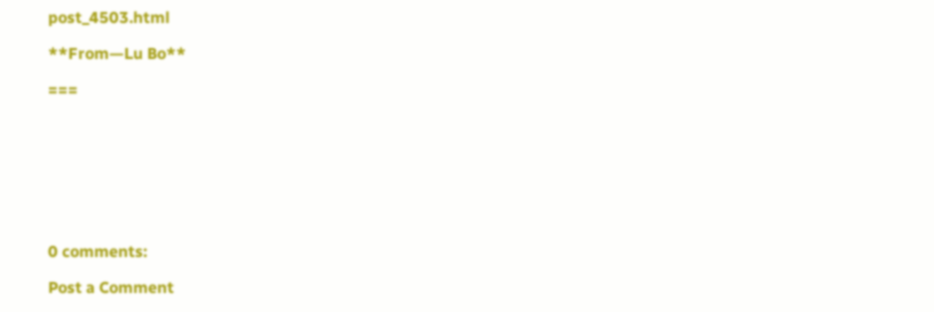post_4503.html

**From—Lu Bo**

===








0 comments:

Post a Comment